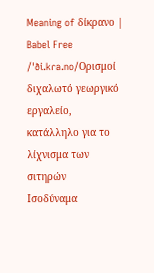Meaning of δίκρανο | Babel Free
/ˈði.kɾa.no/Ορισμοί
διχαλωτό γεωργικό εργαλείο, κατάλληλο για το λίχνισμα των σιτηρών
Ισοδύναμα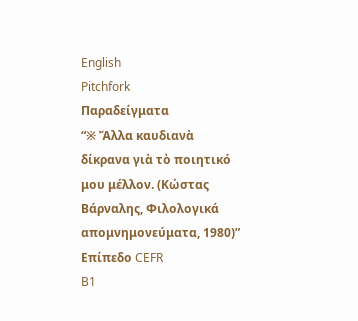English
Pitchfork
Παραδείγματα
“※ Ἄλλα καυδιανὰ δίκρανα γιὰ τὸ ποιητικό μου μέλλον. (Κώστας Βάρναλης, Φιλολογικά απομνημονεύματα, 1980)”
Επίπεδο CEFR
B1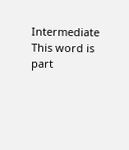Intermediate
This word is part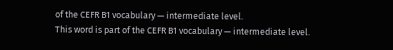of the CEFR B1 vocabulary — intermediate level.
This word is part of the CEFR B1 vocabulary — intermediate level.